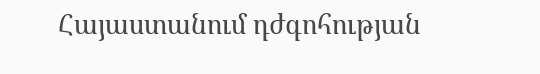Հայաստանում դժգոհության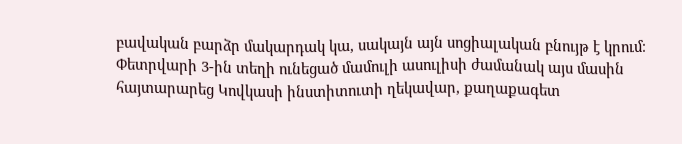բավական բարձր մակարդակ կա, սակայն այն սոցիալական բնույթ է կրում։ Փետրվարի 3-ին տեղի ունեցած մամուլի ասուլիսի ժամանակ այս մասին հայտարարեց Կովկասի ինստիտուտի ղեկավար, քաղաքագետ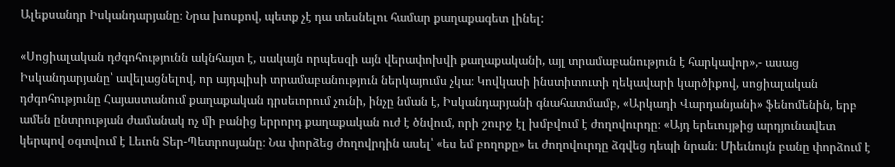Ալեքսանդր Իսկանդարյանը։ Նրա խոսքով, պետք չէ դա տեսնելու համար քաղաքագետ լինել:

«Սոցիալական դժգոհությունն ակնհայտ է, սակայն որպեսզի այն վերափոխվի քաղաքականի, այլ տրամաբանություն է հարկավոր»,- ասաց Իսկանդարյանը՝ ավելացնելով, որ այդպիսի տրամաբանություն ներկայումս չկա։ Կովկասի ինստիտուտի ղեկավարի կարծիքով, սոցիալական դժգոհությունը Հայաստանում քաղաքական դրսեւորում չունի, ինչը նման է, Իսկանդարյանի գնահատմամբ, «Արկադի Վարդանյանի» ֆենոմենին, երբ ամեն ընտրության ժամանակ ոչ մի բանից երրորդ քաղաքական ուժ է ծնվում, որի շուրջ էլ խմբվում է ժողովուրդը։ «Այդ երեւույթից արդյունավետ կերպով օգտվում է Լեւոն Տեր-Պետրոսյանը։ Նա փորձեց ժողովրդին ասել՝ «ես եմ բողոքը» եւ ժողովուրդը ձգվեց դեպի նրան։ Միեւնույն բանը փորձում է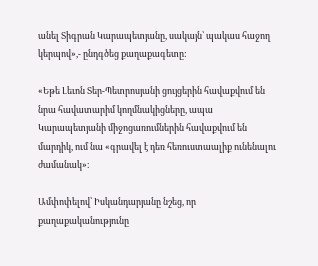անել Տիգրան Կարապետյանը, սակայն՝ պակաս հաջող կերպով»,- ընդգծեց քաղաքագետը:

«Եթե Լեւոն Տեր-Պետրոսյանի ցույցերին հավաքվում են նրա հավատարիմ կողմնակիցները, ապա Կարապետյանի միջոցառումներին հավաքվում են մարդիկ, ում նա «գրավել է դեռ հեռուստաալիք ունենալու ժամանակ»։

Ամփոփելով՝ Իսկանդարյանը նշեց, որ քաղաքականությունը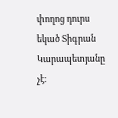փողոց դուրս եկած Տիգրան Կարապետյանը չէ։